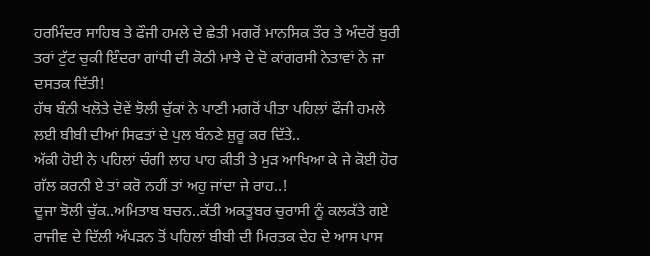ਹਰਮਿੰਦਰ ਸਾਹਿਬ ਤੇ ਫੌਜੀ ਹਮਲੇ ਦੇ ਛੇਤੀ ਮਗਰੋਂ ਮਾਨਸਿਕ ਤੌਰ ਤੇ ਅੰਦਰੋਂ ਬੁਰੀ ਤਰਾਂ ਟੁੱਟ ਚੁਕੀ ਇੰਦਰਾ ਗਾਂਧੀ ਦੀ ਕੋਠੀ ਮਾਝੇ ਦੇ ਦੋ ਕਾਂਗਰਸੀ ਨੇਤਾਵਾਂ ਨੇ ਜਾ ਦਸਤਕ ਦਿੱਤੀ!
ਹੱਥ ਬੰਨੀ ਖਲੋਤੇ ਦੋਵੇਂ ਝੋਲੀ ਚੁੱਕਾਂ ਨੇ ਪਾਣੀ ਮਗਰੋਂ ਪੀਤਾ ਪਹਿਲਾਂ ਫੌਜੀ ਹਮਲੇ ਲਈ ਬੀਬੀ ਦੀਆਂ ਸਿਫਤਾਂ ਦੇ ਪੁਲ ਬੰਨਣੇ ਸ਼ੁਰੂ ਕਰ ਦਿੱਤੇ..
ਅੱਕੀ ਹੋਈ ਨੇ ਪਹਿਲਾਂ ਚੰਗੀ ਲਾਹ ਪਾਹ ਕੀਤੀ ਤੇ ਮੁੜ ਆਖਿਆ ਕੇ ਜੇ ਕੋਈ ਹੋਰ ਗੱਲ ਕਰਨੀ ਏ ਤਾਂ ਕਰੋ ਨਹੀਂ ਤਾਂ ਅਹੁ ਜਾਂਦਾ ਜੇ ਰਾਹ..!
ਦੂਜਾ ਝੋਲੀ ਚੁੱਕ..ਅਮਿਤਾਬ ਬਚਨ..ਕੱਤੀ ਅਕਤੂਬਰ ਚੁਰਾਸੀ ਨੂੰ ਕਲਕੱਤੇ ਗਏ ਰਾਜੀਵ ਦੇ ਦਿੱਲੀ ਅੱਪੜਨ ਤੋਂ ਪਹਿਲਾਂ ਬੀਬੀ ਦੀ ਮਿਰਤਕ ਦੇਹ ਦੇ ਆਸ ਪਾਸ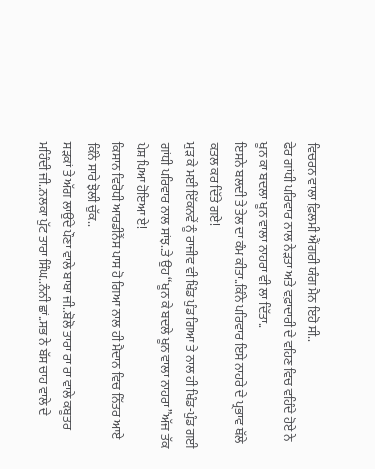ਵਿਚਰਨ ਵਾਲਾ ਫ਼ਿਲਮੀ ਐਂਗਰੀ ਯੰਗ ਮੈਨ ਇਹੋ ਸੀ..
ਫੇਰ ਗਾਂਧੀ ਪਰਿਵਾਰ ਨਾਲ ਨੇੜਤਾ ਅਤੇ ਵਫ਼ਾਦਾਰੀ ਦੇ ਵਹਿਣ ਵਿਚ ਵਹਿੰਦੇ ਹੋਏ ਨੇ ਖੂਨ ਕਾ ਬਦਲਾ ਖੂਨ ਵਾਲਾ ਨਾਹਰਾ ਵੀ ਲਾ ਦਿੱਤਾ..
ਇਸਨੇ ਬਲਦੀ ਤੇ ਤੇਲ ਦਾ ਕੰਮ ਕੀਤਾ..ਕਿੰਨੇ ਪਰਿਵਾਰ ਇਸੇ ਨਾਹਰੇ ਦੇ ਪ੍ਰਭਾਵ ਥੱਲੇ ਕਤਲ ਕਰ ਦਿੱਤੇ ਗਏ!
ਮੁੜ ਕੇ ਮਈ ਇੱਕਨਵੇਂ ਨੂੰ ਰਾਜੀਵ ਵੀ ਖਿੰਡ ਪੁੰਡ ਗਿਆ ਤੇ ਨਾਲ ਹੀ ਖਿੰਡ-ਪੁੰਡ ਗਈ ਗਾਂਧੀ ਪਰਿਵਾਰ ਨਾਲ ਸਾਂਝ..ਤੇ ਉਹ “ਖੂਨ ਕੇ ਬਦਲੇ ਖੂਨ ਵਾਲਾ ਨਾਹਰਾ”ਅੱਜ ਤੱਕ ਪੇਸ਼ ਪਿਆ ਹੋਇਆ ਏ!
ਕਿਸਾਨ ਵਿਰੋਧੀ ਆਰਡੀਨੈਂਸ ਪਾਸ ਹੋ ਗਿਆ ਨਾਲ ਹੀ ਮੈਦਾਨ ਵਿਚ ਨਿੱਤਰ ਆਏ ਕਿੰਨੇ ਸਾਰੇ ਝੋਲੀ ਚੁੱਕ..
ਸੜਕਾਂ ਤੇ ਅੱਗ ਲਾਉਂਦੇ ਪੌਣਾ ਵਾਲੇ ਬਾਬਾ ਜੀ..ਬੋਲੋ ਤਾਰਾ ਰਾ ਰਾ ਵਾਲੇ ਕਬੂਤਰ ਮਹਿੰਦੀ ਜੀ..ਨਲਕਾ ਪੁੱਟ ਤਾਰਾ ਸਿੰਘ..ਨੰਨੀ ਛਾਂ..ਸਭ ਨੇ ਬੱਸ ਚਾਹ ਵਾਲੇ ਦੇ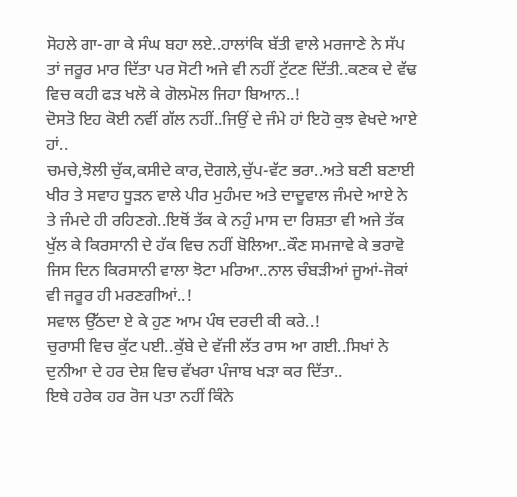ਸੋਹਲੇ ਗਾ-ਗਾ ਕੇ ਸੰਘ ਬਹਾ ਲਏ..ਹਾਲਾਂਕਿ ਬੱਤੀ ਵਾਲੇ ਮਰਜਾਣੇ ਨੇ ਸੱਪ ਤਾਂ ਜਰੂਰ ਮਾਰ ਦਿੱਤਾ ਪਰ ਸੋਟੀ ਅਜੇ ਵੀ ਨਹੀਂ ਟੁੱਟਣ ਦਿੱਤੀ..ਕਣਕ ਦੇ ਵੱਢ ਵਿਚ ਕਹੀ ਫੜ ਖਲੋ ਕੇ ਗੋਲਮੋਲ ਜਿਹਾ ਬਿਆਨ..!
ਦੋਸਤੋ ਇਹ ਕੋਈ ਨਵੀਂ ਗੱਲ ਨਹੀਂ..ਜਿਉਂ ਦੇ ਜੰਮੇ ਹਾਂ ਇਹੋ ਕੁਝ ਵੇਖਦੇ ਆਏ ਹਾਂ..
ਚਮਚੇ,ਝੋਲੀ ਚੁੱਕ,ਕਸੀਦੇ ਕਾਰ,ਦੋਗਲੇ,ਚੁੱਪ-ਵੱਟ ਭਰਾ..ਅਤੇ ਬਣੀ ਬਣਾਈ ਖੀਰ ਤੇ ਸਵਾਹ ਧੂੜਨ ਵਾਲੇ ਪੀਰ ਮੁਹੰਮਦ ਅਤੇ ਦਾਦੂਵਾਲ ਜੰਮਦੇ ਆਏ ਨੇ ਤੇ ਜੰਮਦੇ ਹੀ ਰਹਿਣਗੇ..ਇਥੋਂ ਤੱਕ ਕੇ ਨਹੁੰ ਮਾਸ ਦਾ ਰਿਸ਼ਤਾ ਵੀ ਅਜੇ ਤੱਕ ਖੁੱਲ ਕੇ ਕਿਰਸਾਨੀ ਦੇ ਹੱਕ ਵਿਚ ਨਹੀਂ ਬੋਲਿਆ..ਕੌਣ ਸਮਜਾਵੇ ਕੇ ਭਰਾਵੋ ਜਿਸ ਦਿਨ ਕਿਰਸਾਨੀ ਵਾਲਾ ਝੋਟਾ ਮਰਿਆ..ਨਾਲ ਚੰਬੜੀਆਂ ਜੂਆਂ-ਜੋਕਾਂ ਵੀ ਜਰੂਰ ਹੀ ਮਰਣਗੀਆਂ..!
ਸਵਾਲ ਉੱਠਦਾ ਏ ਕੇ ਹੁਣ ਆਮ ਪੰਥ ਦਰਦੀ ਕੀ ਕਰੇ..!
ਚੁਰਾਸੀ ਵਿਚ ਕੁੱਟ ਪਈ..ਕੁੱਬੇ ਦੇ ਵੱਜੀ ਲੱਤ ਰਾਸ ਆ ਗਈ..ਸਿਖਾਂ ਨੇ ਦੁਨੀਆ ਦੇ ਹਰ ਦੇਸ਼ ਵਿਚ ਵੱਖਰਾ ਪੰਜਾਬ ਖੜਾ ਕਰ ਦਿੱਤਾ..
ਇਥੇ ਹਰੇਕ ਹਰ ਰੋਜ ਪਤਾ ਨਹੀਂ ਕਿੰਨੇ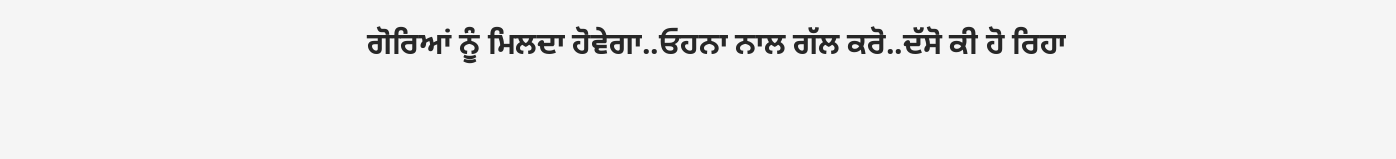ਗੋਰਿਆਂ ਨੂੰ ਮਿਲਦਾ ਹੋਵੇਗਾ..ਓਹਨਾ ਨਾਲ ਗੱਲ ਕਰੋ..ਦੱਸੋ ਕੀ ਹੋ ਰਿਹਾ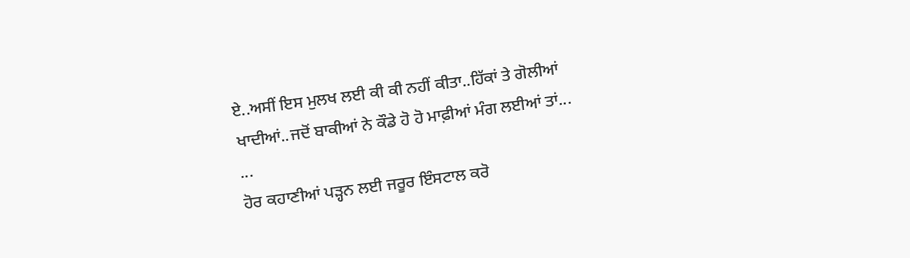ਏ..ਅਸੀਂ ਇਸ ਮੁਲਖ ਲਈ ਕੀ ਕੀ ਨਹੀਂ ਕੀਤਾ..ਹਿੱਕਾਂ ਤੇ ਗੋਲੀਆਂ ਖਾਦੀਆਂ..ਜਦੋਂ ਬਾਕੀਆਂ ਨੇ ਕੌਡੇ ਹੋ ਹੋ ਮਾਫ਼ੀਆਂ ਮੰਗ ਲਈਆਂ ਤਾਂ...
...
ਹੋਰ ਕਹਾਣੀਆਂ ਪੜ੍ਹਨ ਲਈ ਜਰੂਰ ਇੰਸਟਾਲ ਕਰੋ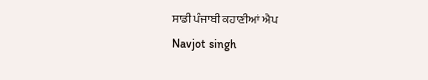ਸਾਡੀ ਪੰਜਾਬੀ ਕਹਾਣੀਆਂ ਐਪ
Navjot singh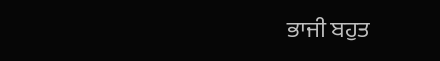ਭਾਜੀ ਬਹੁਤ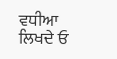ਵਧੀਆ ਲਿਖਦੇ ਓ